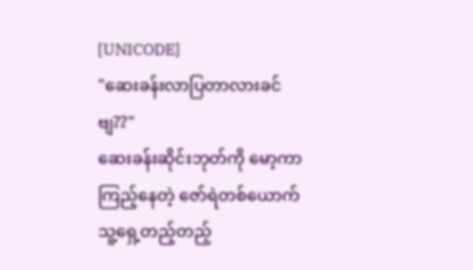[UNICODE]
"ဆေးခန်းလာပြတာလားခင်ဗျ??"
ဆေးခန်းဆိုင်းဘုတ်ကို မော့ကာကြည့်နေတဲ့ ဇော်ရဲတစ်ယောက် သူ့ရှေ့တည့်တည့်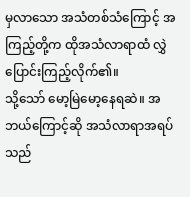မှလာသော အသံတစ်သံကြောင့် အကြည့်တို့က ထိုအသံလာရာထံ လွှဲပြောင်းကြည့်လိုက်၏။
သို့သော် မော့မြဲမော့နေရဆဲ။ အဘယ်ကြောင့်ဆို အသံလာရာအရပ်သည်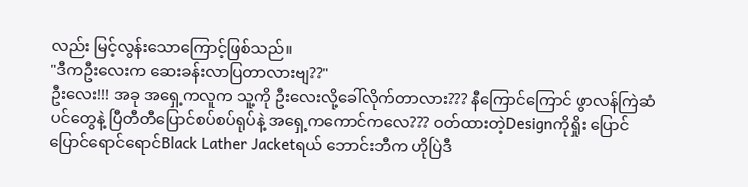လည်း မြင့်လွန်းသောကြောင့်ဖြစ်သည်။
"ဒီကဦးလေးက ဆေးခန်းလာပြတာလားဗျ??"
ဦးလေး!!! အခု အရှေ့ကလူက သူ့ကို ဦးလေးလို့ခေါ်လိုက်တာလား??? နီကြောင်ကြောင် ဖွာလန်ကြဲဆံပင်တွေနဲ့ ပြီတီတီပြောင်စပ်စပ်ရုပ်နဲ့ အရှေ့ကကောင်ကလေ??? ဝတ်ထားတဲ့Designကိုရှိုး ပြောင်ပြောင်ရောင်ရောင်Black Lather Jacketရယ် ဘောင်းဘီက ဟိုပြဲဒီ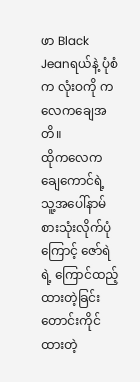ဖာ Black Jeanရယ်နဲ့ ပုံစံက လုံးဝကို ကလေကချေအတိ။
ထိုကလေကချေကောင်ရဲ့ သူ့အပေါ်နာမ်စားသုံးလိုက်ပုံကြောင့် ဇော်ရဲရဲ့ ကြောင်ထည့်ထားတဲ့ခြင်းတောင်းကိုင်ထားတဲ့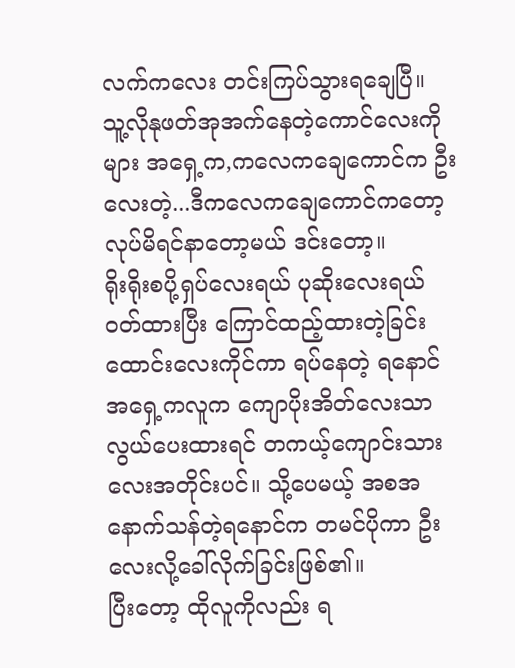လက်ကလေး တင်းကြပ်သွားရချေပြီ။
သူ့လိုနုဖတ်အုအက်နေတဲ့ကောင်လေးကိုများ အရှေ့က,ကလေကချေကောင်က ဦးလေးတဲ့...ဒီကလေကချေကောင်ကတော့ လုပ်မိရင်နာတော့မယ် ဒင်းတော့။
ရိုးရိုးစပို့ရှပ်လေးရယ် ပုဆိုးလေးရယ် ဝတ်ထားပြီး ကြောင်ထည့်ထားတဲ့ခြင်းထောင်းလေးကိုင်ကာ ရပ်နေတဲ့ ရနောင်အရှေ့ကလူက ကျောပိုးအိတ်လေးသာလွယ်ပေးထားရင် တကယ့်ကျောင်းသားလေးအတိုင်းပင်။ သို့ပေမယ့် အစအနောက်သန်တဲ့ရနောင်က တမင်ပိုကာ ဦးလေးလို့ခေါ်လိုက်ခြင်းဖြစ်၏။
ပြီးတော့ ထိုလူကိုလည်း ရ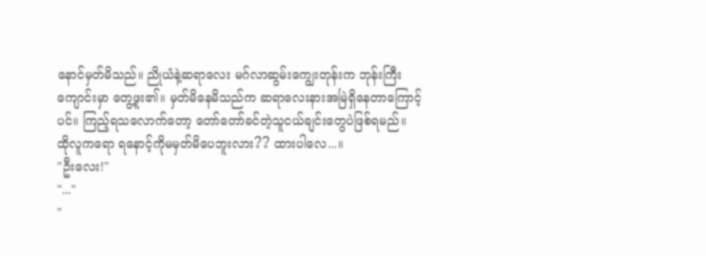နောင်မှတ်မိသည်။ ညိုယံနဲ့ဆရာလေး မဂ်လာဆွမ်းကျွေးတုန်းက ဘုန်းကြီးကျောင်းမှာ တွေ့ဖူး၏။ မှတ်မိနေမိသည်က ဆရာလေးနားအမြဲရှိနေတာကြောင့်ပင်။ ကြည့်ရသလောက်တော့ တော်တော်ခင်တဲ့သူငယ်ချင်းတွေပဲဖြစ်ရမည်။
ထိုလူကရော ရနောင့်ကိုမမှတ်မိပေဘူးလား?? ထားပါလေ...။
"ဦးလေး!"
"..."
"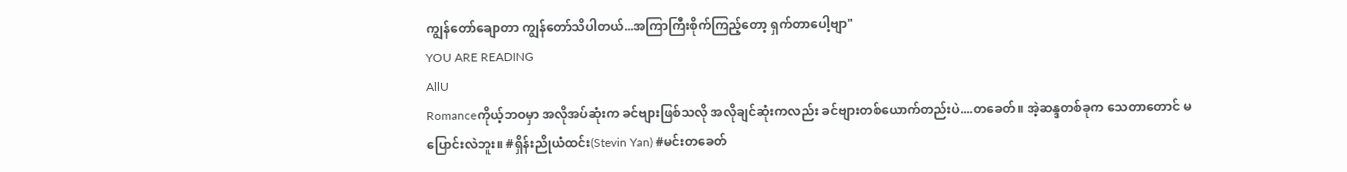ကျွန်တော်ချောတာ ကျွန်တော်သိပါတယ်...အကြာကြီးစိုက်ကြည့်တော့ ရှက်တာပေါ့ဗျာ"
YOU ARE READING
AllU
Romanceကိုယ့်ဘဝမှာ အလိုအပ်ဆုံးက ခင်ဗျားဖြစ်သလို အလိုချင်ဆုံးကလည်း ခင်ဗျားတစ်ယောက်တည်းပဲ....တခေတ်။ အဲ့ဆန္ဒတစ်ခုက သေတာတောင် မပြောင်းလဲဘူး။ #ရှိန်းညိုယံထင်း(Stevin Yan) #မင်းတခေတ်